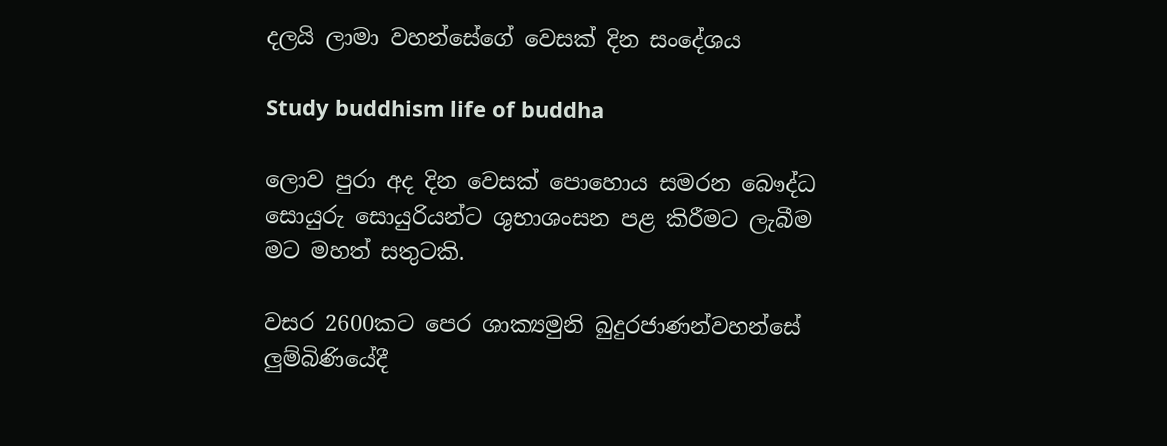දලයි ලාමා වහන්සේගේ වෙසක් දින සංදේශය

Study buddhism life of buddha

ලොව පුරා අද දින වෙසක් පොහොය සමරන බෞද්ධ සොයුරු සොයුරියන්ට ශුභාශංසන පළ කිරීමට ලැබීම මට මහත් සතුටකි.

වසර 2600කට පෙර ශාක්‍යමුනි බුදුරජාණන්වහන්සේ ලුම්බිණියේදී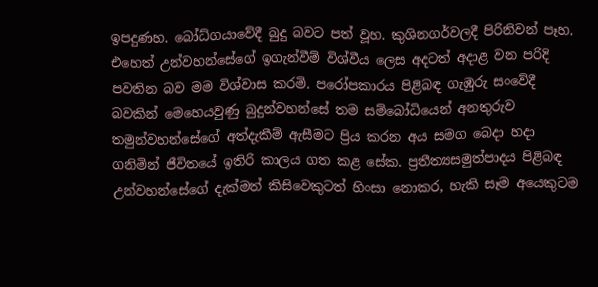ඉපදුණහ. බෝධ්ගයාවේදී බුදු බවට පත් වූහ. කුශිනගර්වලදී පිරිනිවන් පෑහ. එහෙත් උන්වහන්සේගේ ඉගැන්වීම් විශ්වීය ලෙස අදටත් අදාළ වන පරිදි පවතින බව මම විශ්වාස කරමි. පරෝපකාරය පිළිබඳ ගැඹුරු සංවේදී බවකින් මෙහෙයවුණු බුදුන්වහන්සේ තම සම්බෝධියෙන් අනතුරුව තමුන්වහන්සේගේ අත්දැකීම් ඇසීමට ප්‍රිය කරන අය සමග බෙදා හදා ගනිමින් ජීවිතයේ ඉතිරි කාලය ගත කළ සේක. ප්‍රතීත්‍යසමුත්පාදය පිළිබඳ උන්වහන්සේගේ දැක්මත් කිසිවෙකුටත් හිංසා නොකර, හැකි සෑම අයෙකුටම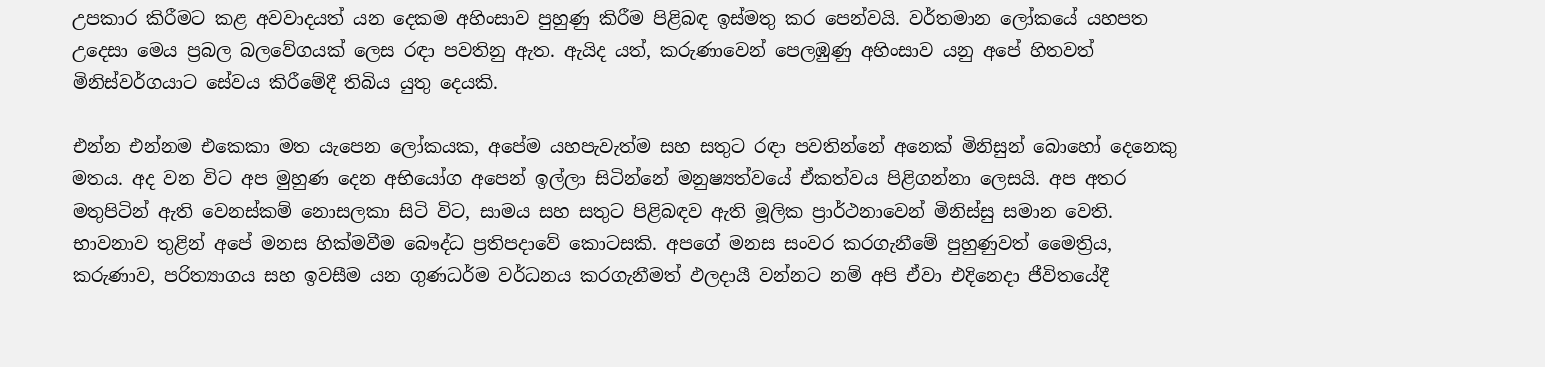උපකාර කිරීමට කළ අවවාදයත් යන දෙකම අහිංසාව පුහුණු කිරීම පිළිබඳ ඉස්මතු කර පෙන්වයි. වර්තමාන ලෝකයේ යහපත උදෙසා මෙය ප්‍රබල බලවේගයක් ලෙස රඳා පවතිනු ඇත. ඇයිද යත්, කරුණාවෙන් පෙලඹුණු අහිංසාව යනු අපේ හිතවත් මිනිස්වර්ගයාට සේවය කිරීමේදී තිබිය යුතු දෙයකි.

එන්න එන්නම එකෙකා මත යැපෙන ලෝකයක, අපේම යහපැවැත්ම සහ සතුට රඳා පවතින්නේ අනෙක් මිනිසුන් බොහෝ දෙනෙකු මතය. අද වන විට අප මුහුණ දෙන අභියෝග අපෙන් ඉල්ලා සිටින්නේ මනුෂ්‍යත්වයේ ඒකත්වය පිළිගන්නා ලෙසයි. අප අතර මතුපිටින් ඇති වෙනස්කම් නොසලකා සිටි විට, සාමය සහ සතුට පිළිබඳව ඇති මූලික ප්‍රාර්ථනාවෙන් මිනිස්සු සමාන වෙති. භාවනාව තුළින් අපේ මනස හික්මවීම බෞද්ධ ප්‍රතිපදාවේ කොටසකි. අපගේ මනස සංවර කරගැනීමේ පුහුණුවත් මෛත්‍රිය, කරුණාව, පරිත්‍යාගය සහ ඉවසීම යන ගුණධර්ම වර්ධනය කරගැනීමත් ඵලදායී වන්නට නම් අපි ඒවා එදිනෙදා ජීවිතයේදී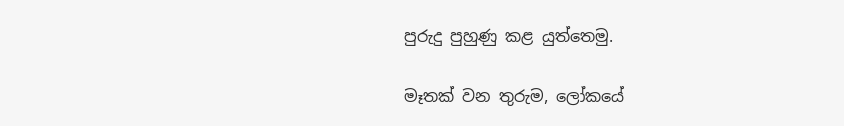පුරුදු පුහුණු කළ යුත්තෙමු.

මෑතක් වන තුරුම, ලෝකයේ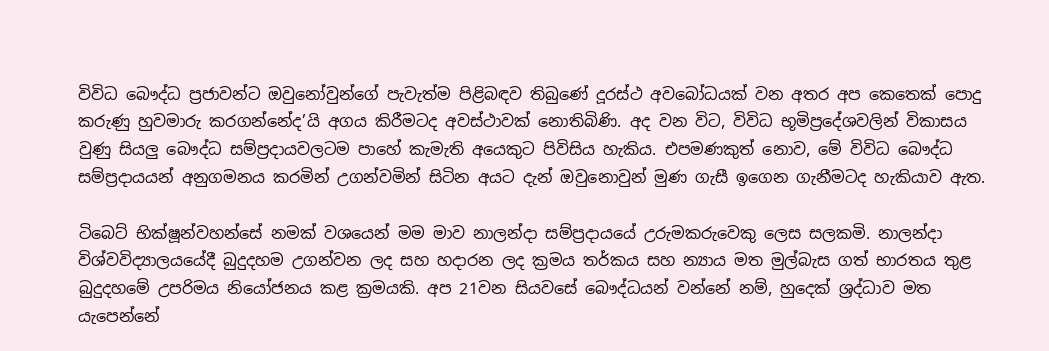විවිධ බෞද්ධ ප්‍රජාවන්ට ඔවුනෝවුන්ගේ පැවැත්ම පිළිබඳව තිබුණේ දූරස්ථ අවබෝධයක් වන අතර අප කෙතෙක් පොදු කරුණු හුවමාරු කරගන්නේද’යි අගය කිරීමටද අවස්ථාවක් නොතිබිණි. අද වන විට, විවිධ භූමිප්‍රදේශවලින් විකාසය වුණු සියලු බෞද්ධ සම්ප්‍රදායවලටම පාහේ කැමැති අයෙකුට පිවිසිය හැකිය. එපමණකුත් නොව, මේ විවිධ බෞද්ධ සම්ප්‍රදායයන් අනුගමනය කරමින් උගන්වමින් සිටින අයට දැන් ඔවුනොවුන් මුණ ගැසී ඉගෙන ගැනීමටද හැකියාව ඇත.

ටිබෙට් භික්ෂූන්වහන්සේ නමක් වශයෙන් මම මාව නාලන්දා සම්ප්‍රදායයේ උරුමකරුවෙකු ලෙස සලකමි. නාලන්දා විශ්වවිද්‍යාලයයේදී බුදුදහම උගන්වන ලද සහ හදාරන ලද ක්‍රමය තර්කය සහ න්‍යාය මත මුල්බැස ගත් භාරතය තුළ බුදුදහමේ උපරිමය නියෝජනය කළ ක්‍රමයකි. අප 21වන සියවසේ බෞද්ධයන් වන්නේ නම්, හුදෙක් ශ්‍රද්ධාව මත යැපෙන්නේ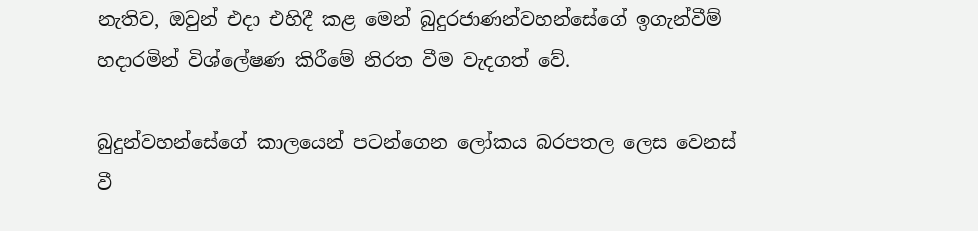නැතිව, ඔවුන් එදා එහිදී කළ මෙන් බුදුරජාණන්වහන්සේගේ ඉගැන්වීම් හදාරමින් විශ්ලේෂණ කිරීමේ නිරත වීම වැදගත් වේ.

බුදුන්වහන්සේගේ කාලයෙන් පටන්ගෙන ලෝකය බරපතල ලෙස වෙනස් වී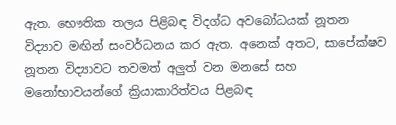ඇත. භෞතික තලය පිළිබඳ විදග්ධ අවබෝධයක් නූතන විද්‍යාව මඟින් සංවර්ධනය කර ඇත. අනෙක් අතට, සාපේක්ෂව නූතන විද්‍යාවට තවමත් අලුත් වන මනසේ සහ මනෝභාවයන්ගේ ක්‍රියාකාරිත්වය පිළබඳ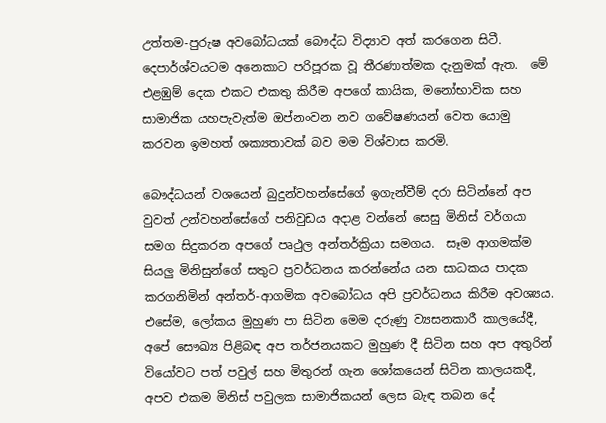උත්තම-පුරුෂ අවබෝධයක් බෞද්ධ විද්‍යාව අත් කරගෙන සිටී. දෙපාර්ශ්වයටම අනෙකාට පරිපූරක වූ තීරණාත්මක දැනුමක් ඇත.  මේ එළඹුම් දෙක එකට එකතු කිරීම අපගේ කායික, මනෝභාවික සහ සාමාජික යහපැවැත්ම ඔප්නංවන නව ගවේෂණයන් වෙත යොමු කරවන ඉමහත් ශක්‍යතාවක් බව මම විශ්වාස කරමි.

බෞද්ධයන් වශයෙන් බුදුන්වහන්සේගේ ඉගැන්වීම් දරා සිටින්නේ අප වුවත් උන්වහන්සේගේ පනිවුඩය අදාළ වන්නේ සෙසු මිනිස් වර්ගයා සමග සිදුකරන අපගේ පෘථුල අන්තර්ක්‍රියා සමගය.  සෑම ආගමක්ම සියලු මිනිසුන්ගේ සතුට ප්‍රවර්ධනය කරන්නේය යන සාධකය පාදක කරගනිමින් අන්තර්-ආගමික අවබෝධය අපි ප්‍රවර්ධනය කිරීම අවශ්‍යය.  එසේම, ලෝකය මුහුණ පා සිටින මෙම දරුණු ව්‍යසනකාරී කාලයේදී, අපේ සෞඛ්‍ය පිළිබඳ අප තර්ජනයකට මුහුණ දී සිටින සහ අප අතුරින් වියෝවට පත් පවුල් සහ මිතුරන් ගැන ශෝකයෙන් සිටින කාලයකදී, අපව එකම මිනිස් පවුලක සාමාජිකයන් ලෙස බැඳ තබන දේ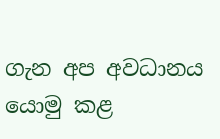ගැන අප අවධානය යොමු කළ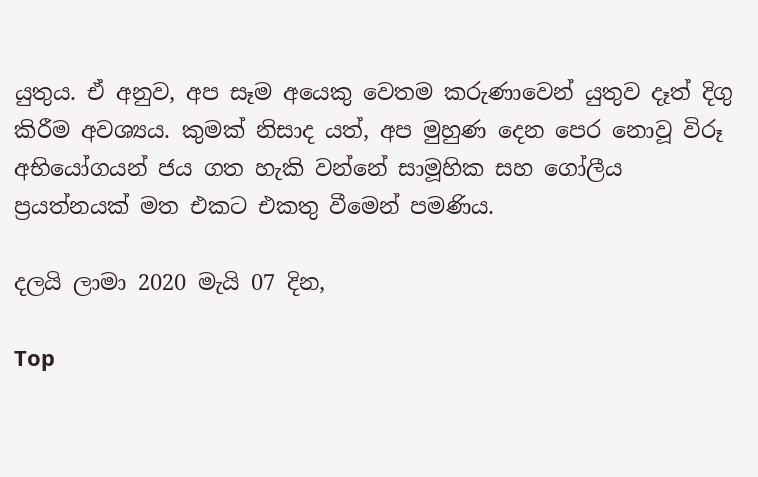යුතුය. ඒ අනුව, අප සෑම අයෙකු වෙතම කරුණාවෙන් යුතුව දෑත් දිගු කිරීම අවශ්‍යය. කුමක් නිසාද යත්, අප මුහුණ දෙන පෙර නොවූ විරූ අභියෝගයන් ජය ගත හැකි වන්නේ සාමූහික සහ ගෝලීය ප්‍රයත්නයක් මත එකට එකතු වීමෙන් පමණිය.

දලයි ලාමා 2020 මැයි 07 දින,

Top